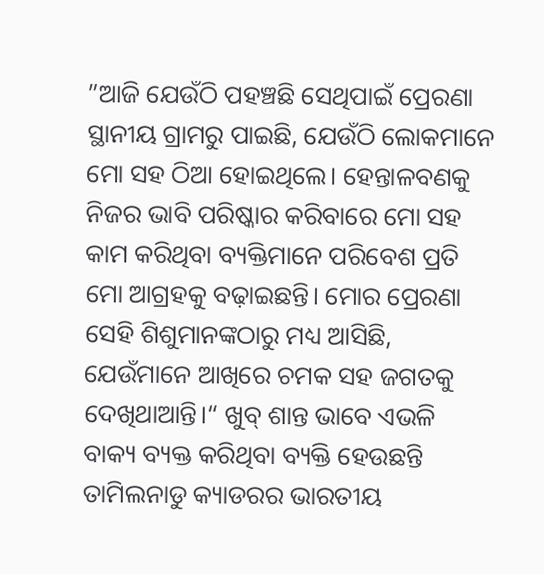”ଆଜି ଯେଉଁଠି ପହଞ୍ଚଛି ସେଥିପାଇଁ ପ୍ରେରଣା ସ୍ଥାନୀୟ ଗ୍ରାମରୁ ପାଇଛି, ଯେଉଁଠି ଲୋକମାନେ ମୋ ସହ ଠିଆ ହୋଇଥିଲେ। ହେନ୍ତାଳବଣକୁ ନିଜର ଭାବି ପରିଷ୍କାର କରିବାରେ ମୋ ସହ କାମ କରିଥିବା ବ୍ୟକ୍ତିମାନେ ପରିବେଶ ପ୍ରତି ମୋ ଆଗ୍ରହକୁ ବଢ଼ାଇଛନ୍ତି। ମୋର ପ୍ରେରଣା ସେହି ଶିଶୁମାନଙ୍କଠାରୁ ମଧ୍ୟ ଆସିଛି, ଯେଉଁମାନେ ଆଖିରେ ଚମକ ସହ ଜଗତକୁ ଦେଖିଥାଆନ୍ତି।“ ଖୁବ୍ ଶାନ୍ତ ଭାବେ ଏଭଳି ବାକ୍ୟ ବ୍ୟକ୍ତ କରିଥିବା ବ୍ୟକ୍ତି ହେଉଛନ୍ତି ତାମିଲନାଡୁ କ୍ୟାଡରର ଭାରତୀୟ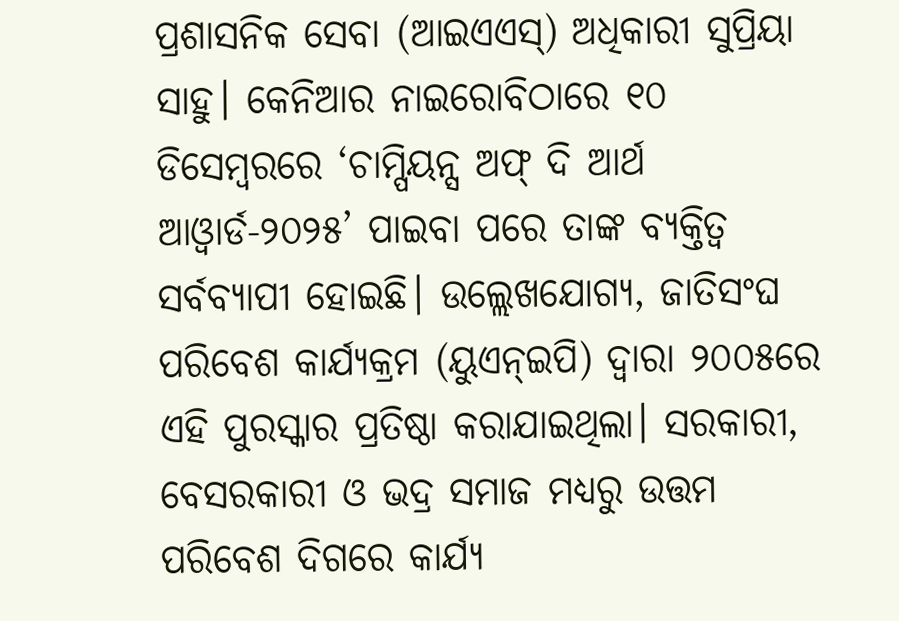ପ୍ରଶାସନିକ ସେବା (ଆଇଏଏସ୍) ଅଧିକାରୀ ସୁପ୍ରିୟା ସାହୁ। କେନିଆର ନାଇରୋବିଠାରେ ୧୦ ଡିସେମ୍ବରରେ ‘ଚାମ୍ପିୟନ୍ସ ଅଫ୍ ଦି ଆର୍ଥ ଆଓ୍ବାର୍ଡ-୨୦୨୫’ ପାଇବା ପରେ ତାଙ୍କ ବ୍ୟକ୍ତିତ୍ୱ ସର୍ବବ୍ୟାପୀ ହୋଇଛି। ଉଲ୍ଲେଖଯୋଗ୍ୟ, ଜାତିସଂଘ ପରିବେଶ କାର୍ଯ୍ୟକ୍ରମ (ୟୁଏନ୍ଇପି) ଦ୍ୱାରା ୨୦୦୫ରେ ଏହି ପୁରସ୍କାର ପ୍ରତିଷ୍ଠା କରାଯାଇଥିଲା। ସରକାରୀ, ବେସରକାରୀ ଓ ଭଦ୍ର ସମାଜ ମଧ୍ୟରୁ ଉତ୍ତମ ପରିବେଶ ଦିଗରେ କାର୍ଯ୍ୟ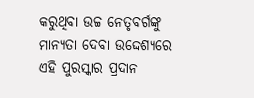କରୁଥିବା ଉଚ୍ଚ ନେତୃବର୍ଗଙ୍କୁ ମାନ୍ୟତା ଦେବା ଉଦ୍ଦେଶ୍ୟରେ ଏହି ପୁରସ୍କାର ପ୍ରଦାନ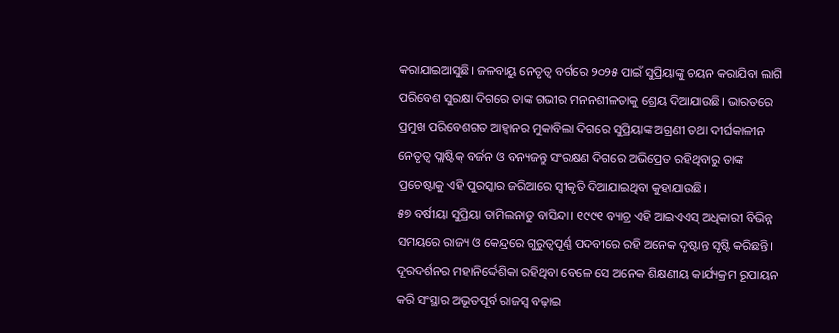କରାଯାଇଆସୁଛି। ଜଳବାୟୁ ନେତୃତ୍ୱ ବର୍ଗରେ ୨୦୨୫ ପାଇଁ ସୁପ୍ରିୟାଙ୍କୁ ଚୟନ କରାଯିବା ଲାଗି ପରିବେଶ ସୁରକ୍ଷା ଦିଗରେ ତାଙ୍କ ଗଭୀର ମନନଶୀଳତାକୁ ଶ୍ରେୟ ଦିଆଯାଉଛି। ଭାରତରେ ପ୍ରମୁଖ ପରିବେଶଗତ ଆହ୍ବାନର ମୁକାବିଲା ଦିଗରେ ସୁପ୍ରିୟାଙ୍କ ଅଗ୍ରଣୀ ତଥା ଦୀର୍ଘକାଳୀନ ନେତୃତ୍ୱ ପ୍ଲାଷ୍ଟିକ୍ ବର୍ଜନ ଓ ବନ୍ୟଜନ୍ତୁ ସଂରକ୍ଷଣ ଦିଗରେ ଅଭିପ୍ରେତ ରହିଥିବାରୁ ତାଙ୍କ ପ୍ରଚେଷ୍ଟାକୁ ଏହି ପୁରସ୍କାର ଜରିଆରେ ସ୍ବୀକୃତି ଦିଆଯାଇଥିବା କୁହାଯାଉଛି।
୫୭ ବର୍ଷୀୟା ସୁପ୍ରିୟା ତାମିଲନାଡୁ ବାସିନ୍ଦା। ୧୯୯୧ ବ୍ୟାଚ୍ର ଏହି ଆଇଏଏସ୍ ଅଧିକାରୀ ବିଭିନ୍ନ ସମୟରେ ରାଜ୍ୟ ଓ କେନ୍ଦ୍ରରେ ଗୁରୁତ୍ୱପୂର୍ଣ୍ଣ ପଦବୀରେ ରହି ଅନେକ ଦୃଷ୍ଟାନ୍ତ ସୃଷ୍ଟି କରିଛନ୍ତି। ଦୂରଦର୍ଶନର ମହାନିର୍ଦ୍ଦେଶିକା ରହିଥିବା ବେଳେ ସେ ଅନେକ ଶିକ୍ଷଣୀୟ କାର୍ଯ୍ୟକ୍ରମ ରୂପାୟନ କରି ସଂସ୍ଥାର ଅଭୂତପୂର୍ବ ରାଜସ୍ବ ବଢ଼ାଇ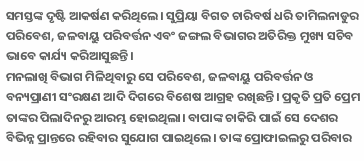ସମସ୍ତଙ୍କ ଦୃଷ୍ଟି ଆକର୍ଷଣ କରିଥିଲେ। ସୁପ୍ରିୟା ବିଗତ ଚାରିବର୍ଷ ଧରି ତାମିଲନାଡୁର ପରିବେଶ, ଜଳବାୟୁ ପରିବର୍ତ୍ତନ ଏବଂ ଜଙ୍ଗଲ ବିଭାଗର ଅତିରିକ୍ତ ମୁଖ୍ୟ ସଚିବ ଭାବେ କାର୍ଯ୍ୟ କରିଆସୁଛନ୍ତି।
ମନଲାଖି ବିଭାଗ ମିଳିଥିବାରୁ ସେ ପରିବେଶ, ଜଳବାୟୁ ପରିବର୍ତ୍ତନ ଓ ବନ୍ୟପ୍ରାଣୀ ସଂରକ୍ଷଣ ଆଦି ଦିଗରେ ବିଶେଷ ଆଗ୍ରହ ରଖିଛନ୍ତି। ପ୍ରକୃତି ପ୍ରତି ପ୍ରେମ ତାଙ୍କର ପିଲାଦିନରୁ ଆରମ୍ଭ ହୋଇଥିଲା। ବାପାଙ୍କ ଚାକିରି ପାଇଁ ସେ ଦେଶର ବିଭିନ୍ନ ପ୍ରାନ୍ତରେ ରହିବାର ସୁଯୋଗ ପାଇଥିଲେ। ତାଙ୍କ ପ୍ରୋଫାଇଲରୁ ପରିବାର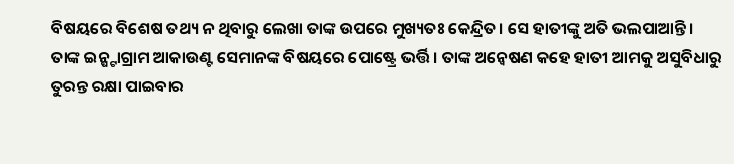ବିଷୟରେ ବିଶେଷ ତଥ୍ୟ ନ ଥିବାରୁ ଲେଖା ତାଙ୍କ ଉପରେ ମୁଖ୍ୟତଃ କେନ୍ଦ୍ରିତ। ସେ ହାତୀଙ୍କୁ ଅତି ଭଲପାଆନ୍ତି। ତାଙ୍କ ଇନ୍ଷ୍ଟାଗ୍ରାମ ଆକାଉଣ୍ଟ ସେମାନଙ୍କ ବିଷୟରେ ପୋଷ୍ଟ୍ରେ ଭର୍ତ୍ତି। ତାଙ୍କ ଅନ୍ବେଷଣ କହେ ହାତୀ ଆମକୁ ଅସୁବିଧାରୁ ତୁରନ୍ତ ରକ୍ଷା ପାଇବାର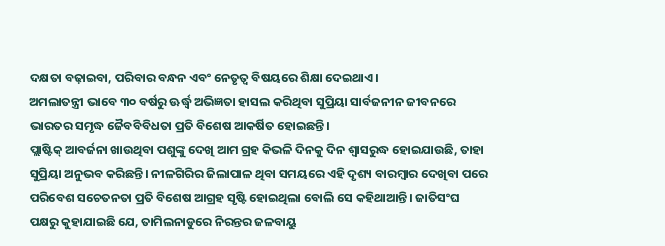ଦକ୍ଷତା ବଢ଼ାଇବା, ପରିବାର ବନ୍ଧନ ଏବଂ ନେତୃତ୍ୱ ବିଷୟରେ ଶିକ୍ଷା ଦେଇଥାଏ।
ଅମଲାତନ୍ତ୍ରୀ ଭାବେ ୩୦ ବର୍ଷରୁ ଊର୍ଦ୍ଧ୍ୱ ଅଭିଜ୍ଞତା ହାସଲ କରିଥିବା ସୁପ୍ରିୟା ସାର୍ବଜନୀନ ଜୀବନରେ ଭାରତର ସମୃଦ୍ଧ ଜୈବବିବିଧତା ପ୍ରତି ବିଶେଷ ଆକର୍ଷିତ ହୋଇଛନ୍ତି।
ପ୍ଲାଷ୍ଟିକ୍ ଆବର୍ଜନା ଖାଉଥିବା ପଶୁଙ୍କୁ ଦେଖି ଆମ ଗ୍ରହ କିଭଳି ଦିନକୁ ଦିନ ଶ୍ୱାସରୁଦ୍ଧ ହୋଇଯାଉଛି, ତାହା ସୁପ୍ରିୟା ଅନୁଭବ କରିଛନ୍ତି। ନୀଳଗିରିର ଜିଲାପାଳ ଥିବା ସମୟରେ ଏହି ଦୃଶ୍ୟ ବାରମ୍ବାର ଦେଖିବା ପରେ ପରିବେଶ ସଚେତନତା ପ୍ରତି ବିଶେଷ ଆଗ୍ରହ ସୃଷ୍ଟି ହୋଇଥିଲା ବୋଲି ସେ କହିଥାଆନ୍ତି। ଜାତିସଂଘ ପକ୍ଷରୁ କୁହାଯାଇଛି ଯେ, ତାମିଲନାଡୁରେ ନିରନ୍ତର ଜଳବାୟୁ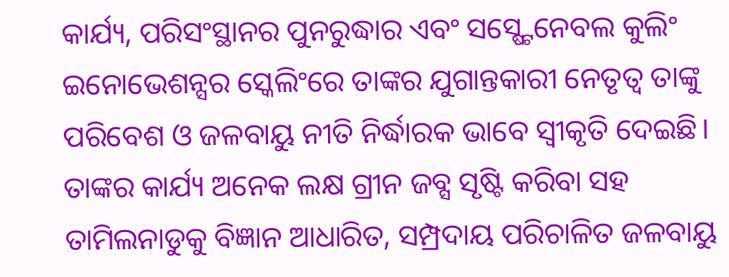କାର୍ଯ୍ୟ, ପରିସଂସ୍ଥାନର ପୁନରୁଦ୍ଧାର ଏବଂ ସସ୍ଷ୍ଟେନେବଲ କୁଲିଂ ଇନୋଭେଶନ୍ସର ସ୍କେଲିଂରେ ତାଙ୍କର ଯୁଗାନ୍ତକାରୀ ନେତୃତ୍ୱ ତାଙ୍କୁ ପରିବେଶ ଓ ଜଳବାୟୁ ନୀତି ନିର୍ଦ୍ଧାରକ ଭାବେ ସ୍ବୀକୃତି ଦେଇଛି। ତାଙ୍କର କାର୍ଯ୍ୟ ଅନେକ ଲକ୍ଷ ଗ୍ରୀନ ଜବ୍ସ ସୃଷ୍ଟି କରିବା ସହ ତାମିଲନାଡୁକୁ ବିଜ୍ଞାନ ଆଧାରିତ, ସମ୍ପ୍ରଦାୟ ପରିଚାଳିତ ଜଳବାୟୁ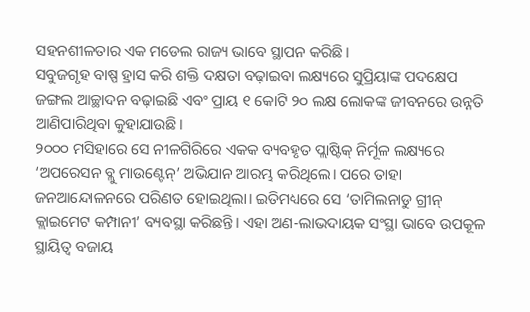ସହନଶୀଳତାର ଏକ ମଡେଲ ରାଜ୍ୟ ଭାବେ ସ୍ଥାପନ କରିଛି।
ସବୁଜଗୃହ ବାଷ୍ପ ହ୍ରାସ କରି ଶକ୍ତି ଦକ୍ଷତା ବଢ଼ାଇବା ଲକ୍ଷ୍ୟରେ ସୁପ୍ରିୟାଙ୍କ ପଦକ୍ଷେପ ଜଙ୍ଗଲ ଆଚ୍ଛାଦନ ବଢ଼ାଇଛି ଏବଂ ପ୍ରାୟ ୧ କୋଟି ୨୦ ଲକ୍ଷ ଲୋକଙ୍କ ଜୀବନରେ ଉନ୍ନତି ଆଣିପାରିଥିବା କୁହାଯାଉଛି।
୨୦୦୦ ମସିହାରେ ସେ ନୀଳଗିରିରେ ଏକକ ବ୍ୟବହୃତ ପ୍ଲାଷ୍ଟିକ୍ ନିର୍ମୂଳ ଲକ୍ଷ୍ୟରେ ‘ଅପରେସନ ବ୍ଲୁ ମାଉଣ୍ଟେନ୍’ ଅଭିଯାନ ଆରମ୍ଭ କରିଥିଲେ। ପରେ ତାହା ଜନଆନ୍ଦୋଳନରେ ପରିଣତ ହୋଇଥିଲା। ଇତିମଧ୍ୟରେ ସେ ‘ତାମିଲନାଡୁ ଗ୍ରୀନ୍ କ୍ଲାଇମେଟ କମ୍ପାନୀ’ ବ୍ୟବସ୍ଥା କରିଛନ୍ତି। ଏହା ଅଣ-ଲାଭଦାୟକ ସଂସ୍ଥା ଭାବେ ଉପକୂଳ ସ୍ଥାୟିତ୍ୱ ବଜାୟ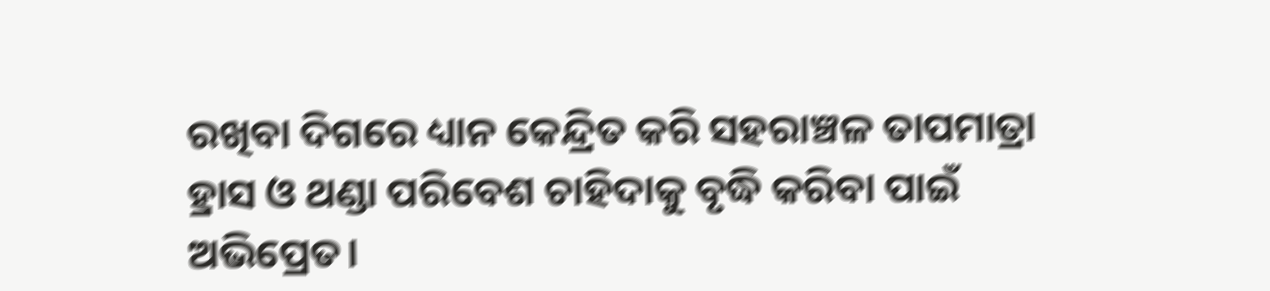ରଖିବା ଦିଗରେ ଧ୍ୟାନ କେନ୍ଦ୍ରିତ କରି ସହରାଞ୍ଚଳ ତାପମାତ୍ରା ହ୍ରାସ ଓ ଥଣ୍ଡା ପରିବେଶ ଚାହିଦାକୁ ବୃଦ୍ଧି କରିବା ପାଇଁ ଅଭିପ୍ରେତ।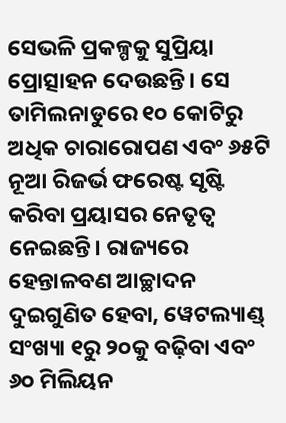ସେଭଳି ପ୍ରକଳ୍ପକୁ ସୁପ୍ରିୟା ପ୍ରୋତ୍ସାହନ ଦେଉଛନ୍ତି। ସେ ତାମିଲନାଡୁରେ ୧୦ କୋଟିରୁ ଅଧିକ ଚାରାରୋପଣ ଏବଂ ୬୫ଟି ନୂଆ ରିଜର୍ଭ ଫରେଷ୍ଟ ସୃଷ୍ଟି କରିବା ପ୍ରୟାସର ନେତୃତ୍ୱ ନେଇଛନ୍ତି। ରାଜ୍ୟରେ ହେନ୍ତାଳବଣ ଆଚ୍ଛାଦନ ଦୁଇଗୁଣିତ ହେବା, ୱେଟଲ୍ୟାଣ୍ଡ୍ ସଂଖ୍ୟା ୧ରୁ ୨୦କୁ ବଢ଼ିବା ଏବଂ ୬୦ ମିଲିୟନ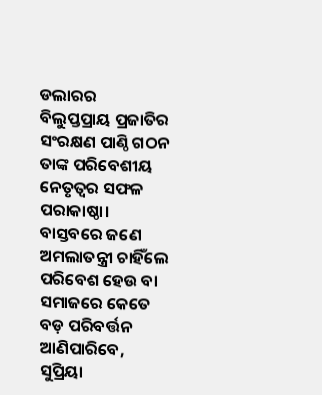ଡଲାରର ବିଲୁପ୍ତପ୍ରାୟ ପ୍ରଜାତିର ସଂରକ୍ଷଣ ପାଣ୍ଠି ଗଠନ ତାଙ୍କ ପରିବେଶୀୟ ନେତୃତ୍ୱର ସଫଳ ପରାକାଷ୍ଠା।
ବାସ୍ତବରେ ଜଣେ ଅମଲାତନ୍ତ୍ରୀ ଚାହିଁଲେ ପରିବେଶ ହେଉ ବା ସମାଜରେ କେତେ ବଡ଼ ପରିବର୍ତ୍ତନ ଆଣିପାରିବେ, ସୁପ୍ରିୟା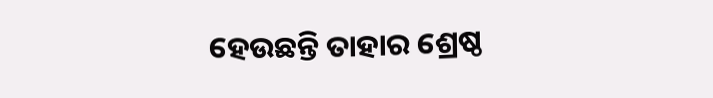ହେଉଛନ୍ତି ତାହାର ଶ୍ରେଷ୍ଠ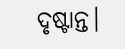ଦୃଷ୍ଟାନ୍ତ।